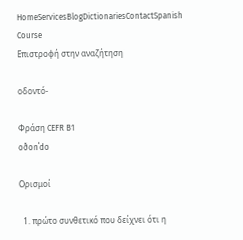HomeServicesBlogDictionariesContactSpanish Course
Επιστροφή στην αναζήτηση

οδοντό-

Φράση CEFR B1
oðonˈdo

Ορισμοί

  1. πρώτο συνθετικό που δείχνει ότι η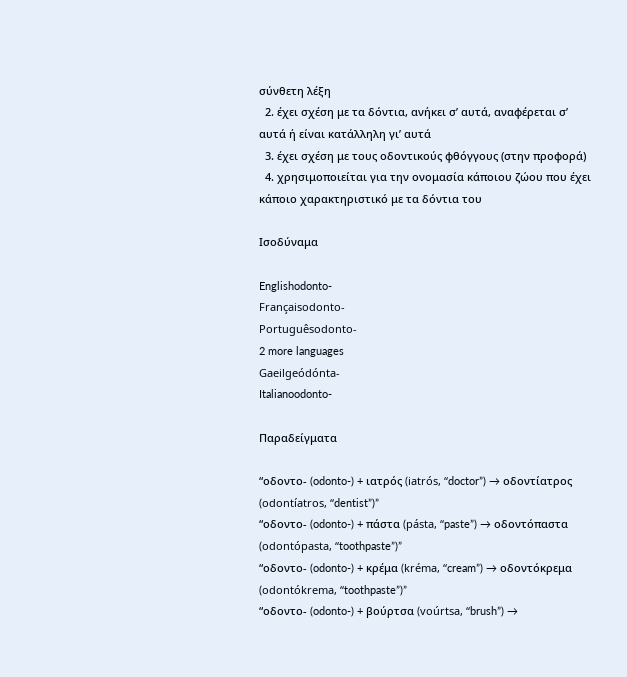σύνθετη λέξη
  2. έχει σχέση με τα δόντια, ανήκει σ’ αυτά, αναφέρεται σ’ αυτά ή είναι κατάλληλη γι’ αυτά
  3. έχει σχέση με τους οδοντικούς φθόγγους (στην προφορά)
  4. χρησιμοποιείται για την ονομασία κάποιου ζώου που έχει κάποιο χαρακτηριστικό με τα δόντια του

Ισοδύναμα

Englishodonto-
Françaisodonto-
Portuguêsodonto-
2 more languages
Gaeilgeódónta-
Italianoodonto-

Παραδείγματα

“οδοντο- (odonto-) + ιατρός (iatrós, “doctor”) → οδοντίατρος (odontíatros, “dentist”)”
“οδοντο- (odonto-) + πάστα (pásta, “paste”) → οδοντόπαστα (odontópasta, “toothpaste”)”
“οδοντο- (odonto-) + κρέμα (kréma, “cream”) → οδοντόκρεμα (odontókrema, “toothpaste”)”
“οδοντο- (odonto-) + βούρτσα (voúrtsa, “brush”) →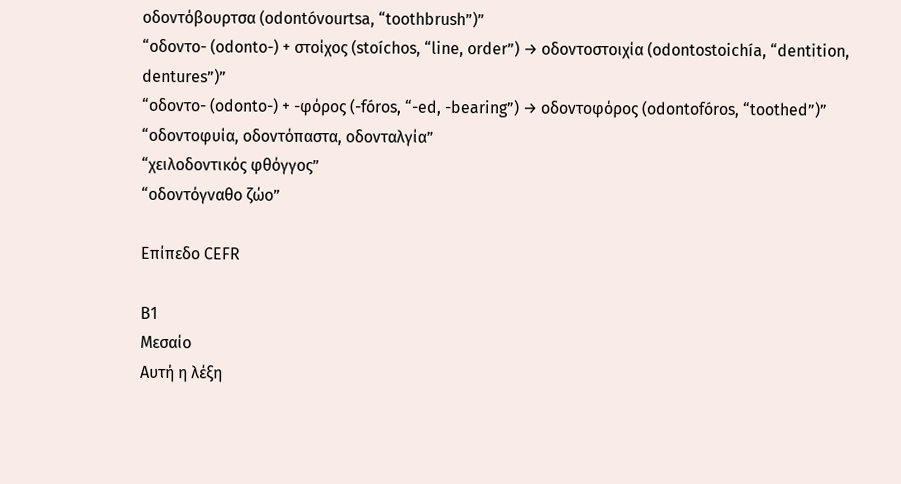οδοντόβουρτσα (odontóvourtsa, “toothbrush”)”
“οδοντο- (odonto-) + στοίχος (stoíchos, “line, order”) → οδοντοστοιχία (odontostoichía, “dentition, dentures”)”
“οδοντο- (odonto-) + -φόρος (-fóros, “-ed, -bearing”) → οδοντοφόρος (odontofóros, “toothed”)”
“οδοντοφυία, οδοντόπαστα, οδονταλγία”
“χειλοδοντικός φθόγγος”
“οδοντόγναθο ζώο”

Επίπεδο CEFR

B1
Μεσαίο
Αυτή η λέξη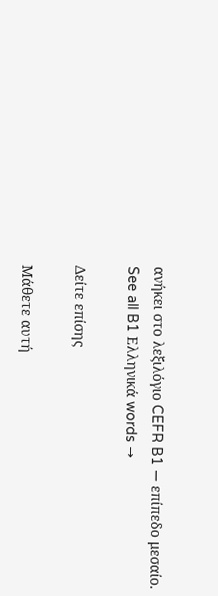ανήκει στο λεξιλόγιο CEFR B1 — επίπεδο μεσαίο.
See all B1 Ελληνικά words →

Δείτε επίσης

Μάθετε αυτή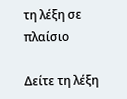τη λέξη σε πλαίσιο

Δείτε τη λέξη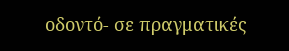οδοντό- σε πραγματικές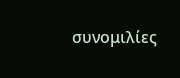συνομιλίες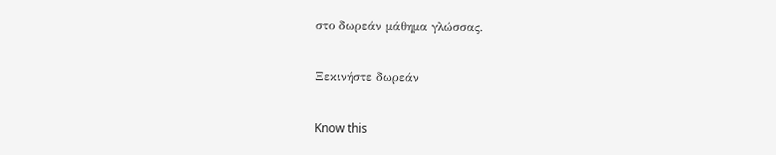στο δωρεάν μάθημα γλώσσας.

Ξεκινήστε δωρεάν

Know this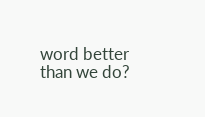word better than we do?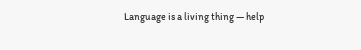Language is a living thing — help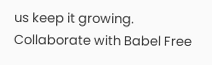us keep it growing. Collaborate with Babel Free